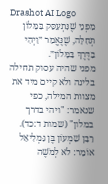Drashot AI Logo
מִפְּנֵי שֶׁנִּתְעַסֵּק בַּמָּלוֹן תְּחִלָּה, שֶׁנֶּאֱמַר ״וַיְהִי בַּדֶּרֶךְ בַּמָּלוֹן״.
מפני שהיה עסוק תחילה בלינה ולא קיים מיד את מצוות המילה, כפי שנאמר: "ויהי בדרך במלון" (שמות ד:כד).
רַבָּן שִׁמְעוֹן בֶּן גַּמְלִיאֵל אוֹמֵר: לֹא לְמֹשֶׁה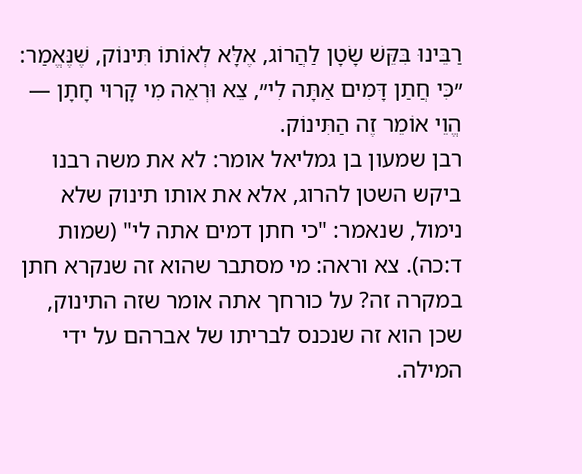רַבֵּינוּ בִּקֵּשׁ שָׂטָן לַהֲרוֹג, אֶלָּא לְאוֹתוֹ תִּינוֹק, שֶׁנֶּאֱמַר: ״כִּי חֲתַן דָּמִים אַתָּה לִי״, צֵא וּרְאֵה מִי קָרוּי חָתָן — הֱוֵי אוֹמֵר זֶה הַתִּינוֹק.
רבן שמעון בן גמליאל אומר: לא את משה רבנו ביקש השטן להרוג, אלא את אותו תינוק שלא נימול, שנאמר: "כי חתן דמים אתה לי" (שמות ד:כה). צא וראה: מי מסתבר שהוא זה שנקרא חתן במקרה זה? על כורחך אתה אומר שזה התינוק, שכן הוא זה שנכנס לבריתו של אברהם על ידי המילה.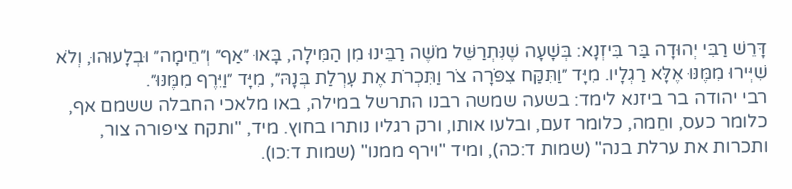דָּרֵשׁ רַבִּי יְהוּדָה בַּר בִּיזְנָא: בְּשָׁעָה שֶׁנִּתְרַשֵּׁל מֹשֶׁה רַבֵּינוּ מִן הַמִּילָה, בָּאוּ ״אַף״ וְ״חֵימָה״ וּבְלָעוּהוּ, וְלֹא שִׁיְּירוּ מִמֶּנּוּ אֶלָּא רַגְלָיו. מִיָּד ״וַתִּקַּח צִפֹּרָה צֹר וַתִּכְרֹת אֶת עׇרְלַת בְּנָהּ״, מִיָּד ״וַיִּרֶף מִמֶּנּוּ״.
רבי יהודה בר ביזנא לימד: בשעה שמשה רבנו התרשל במילה, באו מלאכי החבלה ששמם אף, כלומר כעס, וחֵמה, כלומר זעם, ובלעו אותו, ורק רגליו נותרו בחוץ. מיד, "ותקח ציפורה צור, ותכרות את ערלת בנה" (שמות ד:כה), ומיד "וירף ממנו" (שמות ד:כו).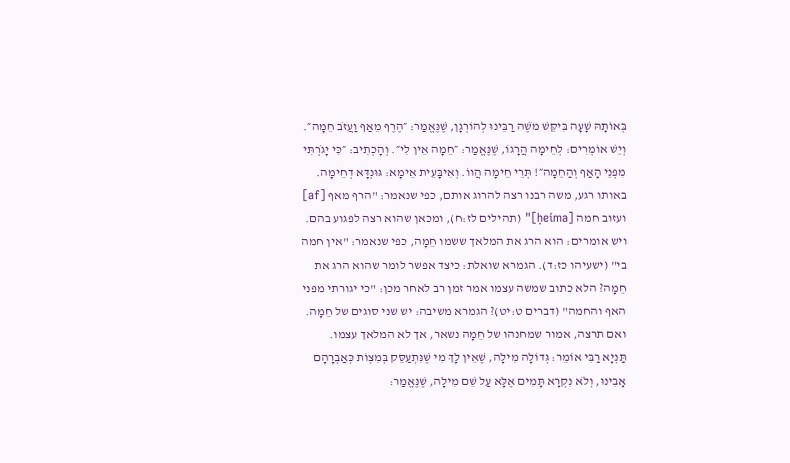בְּאוֹתָהּ שָׁעָה בִּיקֵּשׁ מֹשֶׁה רַבֵּינוּ לְהוֹרְגָן, שֶׁנֶּאֱמַר: ״הֶרֶף מֵאַף וַעֲזֹב חֵמָה״. וְיֵשׁ אוֹמְרִים: לְחֵימָה הֲרָגוֹ, שֶׁנֶּאֱמַר: ״חֵמָה אֵין לִי״. וְהָכְתִיב: ״כִּי יָגֹרְתִּי מִפְּנֵי הָאַף וְהַחֵמָה״! תְּרֵי חֵימָה הֲווֹ. וְאִיבָּעֵית אֵימָא: גּוּנְדָּא דְחֵימָה.
באותו רגע, משה רבנו רצה להרוג אותם, כפי שנאמר: "הרף מאף [af] ועזוב חמה [ḥeima]" (תהילים לז:ח), ומכאן שהוא רצה לפגוע בהם. ויש אומרים: הוא הרג את המלאך ששמו חֵמָה, כפי שנאמר: "אין חמה בי" (ישעיהו כז:ד). הגמרא שואלת: כיצד אפשר לומר שהוא הרג את חֵמָה? הלא כתוב שמשה עצמו אמר זמן רב לאחר מכן: "כי יגורתי מפני האף והחמה" (דברים ט:יט)? הגמרא משיבה: יש שני סוגים של חֵמָה. ואם תרצה, אמור שמחנהו של חֵמָה נשאר, אך לא המלאך עצמו.
תַּנְיָא רַבִּי אוֹמֵר: גְּדוֹלָה מִילָה, שֶׁאֵין לָךְ מִי שֶׁנִּתְעַסֵּק בְּמִצְוֹת כְּאַבְרָהָם אָבִינוּ, וְלֹא נִקְרָא תָּמִים אֶלָּא עַל שֵׁם מִילָה, שֶׁנֶּאֱמַר: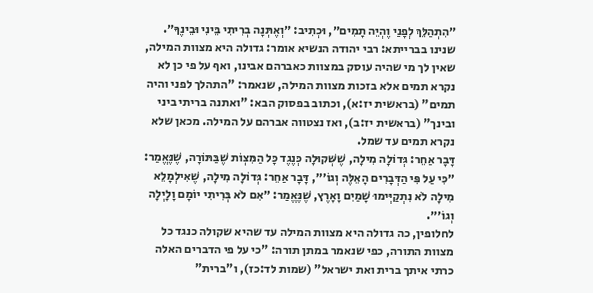״הִתְהַלֵּךְ לְפָנַי וֶהְיֵה תָמִים״, וּכְתִיב: ״וְאֶתְּנָה בְרִיתִי בֵּינִי וּבֵינֶךָ״.
שנינו בברייתא: רבי יהודה הנשיא אומר: גדולה היא מצוות המילה, שאין לך מי שהיה עוסק במצוות כאברהם אבינו, ואף על פי כן לא נקרא תמים אלא בזכות מצוות המילה, שנאמר: "התהלך לפני והיה תמים" (בראשית יז:א), וכתוב בפסוק הבא: "ואתנה בריתי ביני ובינך" (בראשית יז:ב), ואז נצטווה אברהם על המילה. מכאן שלא נקרא תמים עד שמל.
דָּבָר אַחֵר: גְּדוֹלָה מִילָה, שֶׁשְּׁקוּלָה כְּנֶגֶד כׇּל הַמִּצְוֹת שֶׁבַּתּוֹרָה, שֶׁנֶּאֱמַר: ״כִּי עַל פִּי הַדְּבָרִים הָאֵלֶּה וְגוֹ׳״, דָּבָר אַחֵר: גְּדוֹלָה מִילָה, שֶׁאִילְמָלֵא מִילָה לֹא נִתְקַיְּימוּ שָׁמַיִם וָאָרֶץ, שֶׁנֶּאֱמַר: ״אִם לֹא בְּרִיתִי יוֹמָם וָלָיְלָה וְגוֹ׳״.
לחלופין, כה גדולה היא מצוות המילה עד שהיא שקולה כנגד כל מצוות התורה, כפי שנאמר במתן תורה: "כי על פי הדברים האלה כרתי איתך ברית ואת ישראל" (שמות לד:כז), ו"ברית"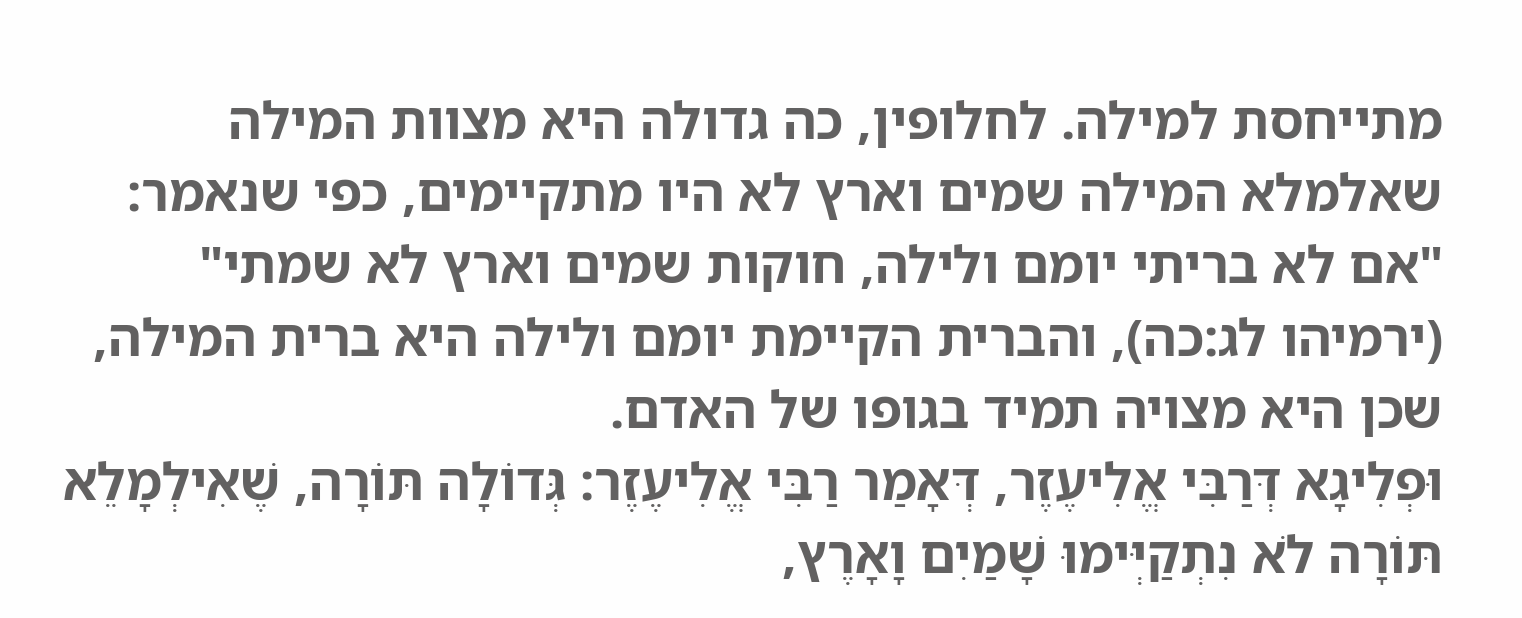מתייחסת למילה. לחלופין, כה גדולה היא מצוות המילה שאלמלא המילה שמים וארץ לא היו מתקיימים, כפי שנאמר: "אם לא בריתי יומם ולילה, חוקות שמים וארץ לא שמתי" (ירמיהו לג:כה), והברית הקיימת יומם ולילה היא ברית המילה, שכן היא מצויה תמיד בגופו של האדם.
וּפְלִיגָא דְּרַבִּי אֱלִיעֶזֶר, דְּאָמַר רַבִּי אֱלִיעֶזֶר: גְּדוֹלָה תּוֹרָה, שֶׁאִילְמָלֵא תּוֹרָה לֹא נִתְקַיְּימוּ שָׁמַיִם וָאָרֶץ,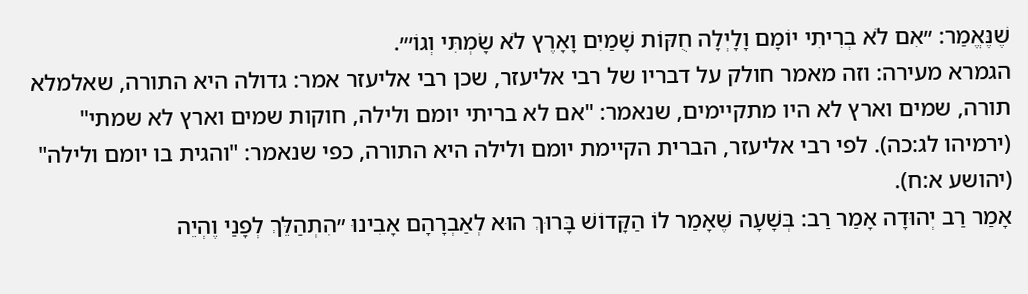שֶׁנֶּאֱמַר: ״אִם לֹא בְרִיתִי יוֹמָם וָלָיְלָה חֻקּוֹת שָׁמַיִם וָאָרֶץ לֹא שָׂמְתִּי וְגוֹ׳״.
הגמרא מעירה: וזה מאמר חולק על דבריו של רבי אליעזר, שכן רבי אליעזר אמר: גדולה היא התורה, שאלמלא תורה, שמים וארץ לא היו מתקיימים, שנאמר: "אם לא בריתי יומם ולילה, חוקות שמים וארץ לא שמתי" (ירמיהו לג:כה). לפי רבי אליעזר, הברית הקיימת יומם ולילה היא התורה, כפי שנאמר: "והגית בו יומם ולילה" (יהושע א:ח).
אָמַר רַב יְהוּדָה אָמַר רַב: בְּשָׁעָה שֶׁאָמַר לוֹ הַקָּדוֹשׁ בָּרוּךְ הוּא לְאַבְרָהָם אָבִינוּ ״הִתְהַלֵּךְ לְפָנַי וֶהְיֵה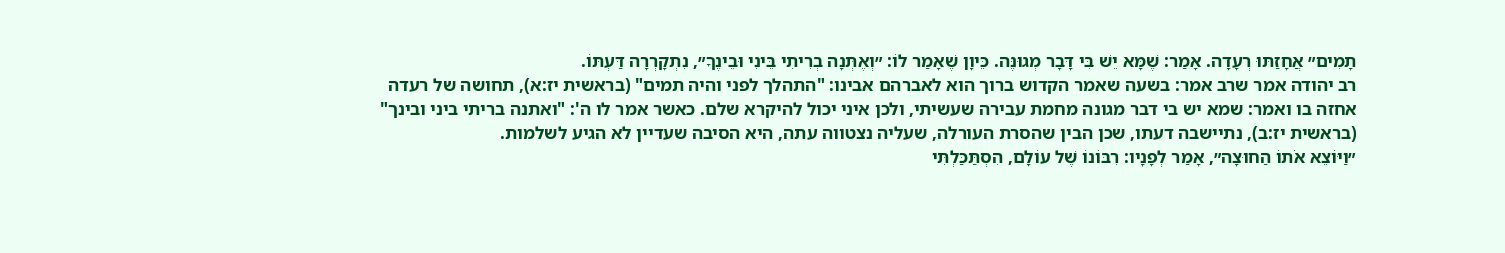תָמִים״ אֲחָזַתּוּ רְעָדָה. אָמַר: שֶׁמָּא יֵשׁ בִּי דָּבָר מְגוּנֶּה. כֵּיוָן שֶׁאָמַר לוֹ: ״וְאֶתְּנָה בְרִיתִי בֵּינִי וּבֵינֶךָ״, נִתְקָרְרָה דַּעְתּוֹ.
רב יהודה אמר שרב אמר: בשעה שאמר הקדוש ברוך הוא לאברהם אבינו: "התהלך לפני והיה תמים" (בראשית יז:א), תחושה של רעדה אחזה בו ואמר: שמא יש בי דבר מגונה מחמת עבירה שעשיתי, ולכן איני יכול להיקרא שלם. כאשר אמר לו ה': "ואתנה בריתי ביני ובינך" (בראשית יז:ב), נתיישבה דעתו, שכן הבין שהסרת העורלה, שעליה נצטווה עתה, היא הסיבה שעדיין לא הגיע לשלמות.
״וַיּוֹצֵא אֹתוֹ הַחוּצָה״, אָמַר לְפָנָיו: רִבּוֹנוֹ שֶׁל עוֹלָם, הִסְתַּכַּלְתִּי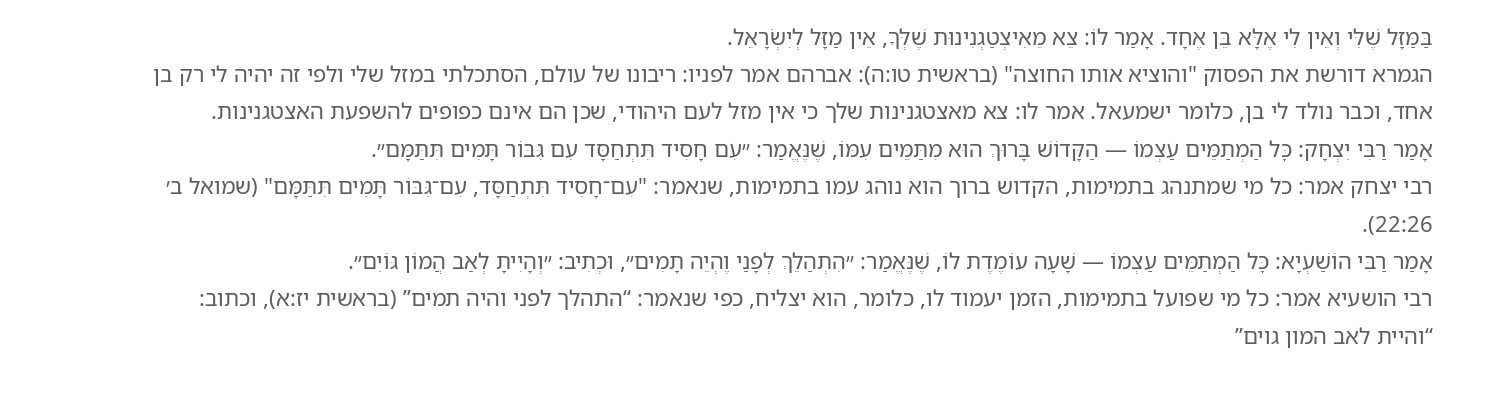בַּמַּזָּל שֶׁלִּי וְאֵין לִי אֶלָּא בֵּן אֶחָד. אָמַר לוֹ: צֵא מֵאִיצְטַגְנִינוּת שֶׁלְּךָ, אֵין מַזָּל לְיִשְׂרָאֵל.
הגמרא דורשת את הפסוק "והוציא אותו החוצה" (בראשית טו:ה): אברהם אמר לפניו: ריבונו של עולם, הסתכלתי במזל שלי ולפי זה יהיה לי רק בן אחד, וכבר נולד לי בן, כלומר ישמעאל. אמר לו: צא מאצטגנינות שלך כי אין מזל לעם היהודי, שכן הם אינם כפופים להשפעת האצטגנינות.
אָמַר רַבִּי יִצְחָק: כׇּל הַמְתַמֵּים עַצְמוֹ — הַקָּדוֹשׁ בָּרוּךְ הוּא מִתַּמֵּים עִמּוֹ, שֶׁנֶּאֱמַר: ״עִם חָסִיד תִּתְחַסָּד עִם גִּבּוֹר תָּמִים תִּתַּמָּם״.
רבי יצחק אמר: כל מי שמתנהג בתמימות, הקדוש ברוך הוא נוהג עמו בתמימות, שנאמר: "עִם־חָסִיד תִּתְחַסָּד, עִם־גִּבּוֹר תָּמִים תִּתַּמָּם" (שמואל ב׳ 22:26).
אָמַר רַבִּי הוֹשַׁעְיָא: כׇּל הַמְתַמֵּים עַצְמוֹ — שָׁעָה עוֹמֶדֶת לוֹ, שֶׁנֶּאֱמַר: ״הִתְהַלֵּךְ לְפָנַי וֶהְיֵה תָמִים״, וּכְתִיב: ״וְהָיִיתָ לְאַב הֲמוֹן גּוֹיִם״.
רבי הושעיא אמר: כל מי שפועל בתמימות, הזמן יעמוד לו, כלומר, הוא יצליח, כפי שנאמר: “התהלך לפני והיה תמים” (בראשית יז:א), וכתוב: “והיית לאב המון גוים”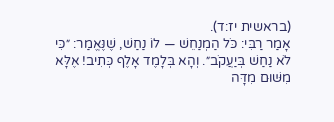(בראשית יז:ד).
אָמַר רַבִּי: כֹּל הַמְנַחֵשׁ — לוֹ נַחַשׁ, שֶׁנֶּאֱמַר: ״כִּי לֹא נַחַשׁ בְּיַעֲקֹב״. וְהָא בְּלָמֶד אָלֶף כְּתִיב! אֶלָּא מִשּׁוּם מִדָּה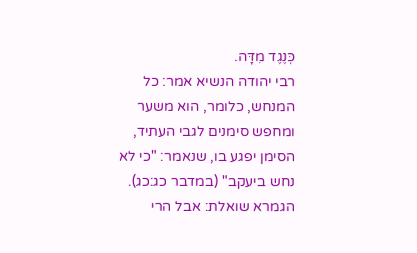כְּנֶגֶד מִדָּה.
רבי יהודה הנשיא אמר: כל המנחש, כלומר, הוא משער ומחפש סימנים לגבי העתיד, הסימן יפגע בו, שנאמר: "כי לא נחש ביעקב" (במדבר כג:כג). הגמרא שואלת: אבל הרי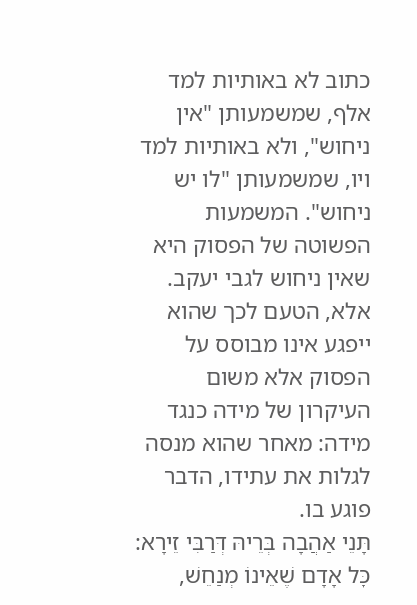כתוב לא באותיות למד אלף, שמשמעותן "אין ניחוש", ולא באותיות למד ויו, שמשמעותן "לו יש ניחוש". המשמעות הפשוטה של הפסוק היא שאין ניחוש לגבי יעקב. אלא, הטעם לכך שהוא ייפגע אינו מבוסס על הפסוק אלא משום העיקרון של מידה כנגד מידה: מאחר שהוא מנסה לגלות את עתידו, הדבר פוגע בו.
תָּנֵי אַהֲבָה בְּרֵיהּ דְּרַבִּי זֵירָא: כׇּל אָדָם שֶׁאֵינוֹ מְנַחֵשׁ,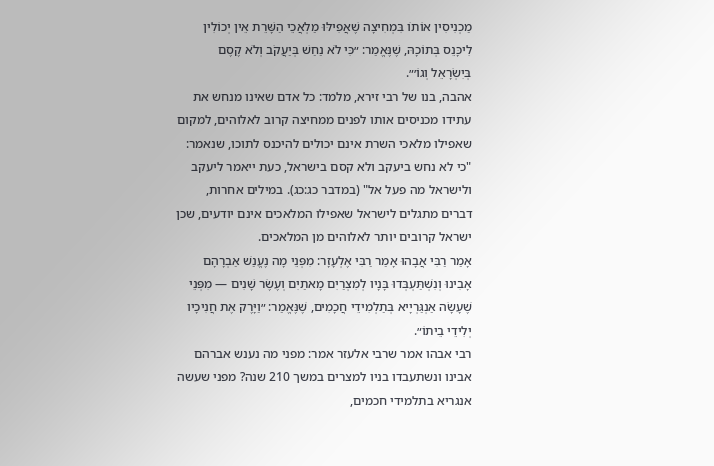מַכְנִיסִין אוֹתוֹ בִּמְחִיצָה שֶׁאֲפִילּוּ מַלְאֲכֵי הַשָּׁרֵת אֵין יְכוֹלִין לִיכָּנֵס בְּתוֹכָהּ, שֶׁנֶּאֱמַר: ״כִּי לֹא נַחַשׁ בְּיַעֲקֹב וְלֹא קֶסֶם בְּיִשְׂרָאֵל וְגוֹ׳״.
אהבה, בנו של רבי זירא, מלמד: כל אדם שאינו מנחש את עתידו מכניסים אותו לפנים ממחיצה קרוב לאלוהים, למקום שאפילו מלאכי השרת אינם יכולים להיכנס לתוכו, שנאמר: "כי לא נחש ביעקב ולא קסם בישראל, כעת ייאמר ליעקב ולישראל מה פעל אל" (במדבר כג:כג). במילים אחרות, דברים מתגלים לישראל שאפילו המלאכים אינם יודעים, שכן ישראל קרובים יותר לאלוהים מן המלאכים.
אָמַר רַבִּי אֲבָהוּ אָמַר רַבִּי אֶלְעָזָר: מִפְּנֵי מָה נֶעֱנַשׁ אַבְרָהָם אָבִינוּ וְנִשְׁתַּעְבְּדוּ בָּנָיו לְמִצְרַיִם מָאתַיִם וְעֶשֶׂר שָׁנִים — מִפְּנֵי שֶׁעָשָׂה אַנְגַּרְיָיא בְּתַלְמִידֵי חֲכָמִים, שֶׁנֶּאֱמַר: ״וַיָּרֶק אֶת חֲנִיכָיו יְלִידֵי בֵיתוֹ״.
רבי אבהו אמר שרבי אלעזר אמר: מפני מה נענש אברהם אבינו ונשתעבדו בניו למצרים במשך 210 שנה? מפני שעשה אנגריא בתלמידי חכמים,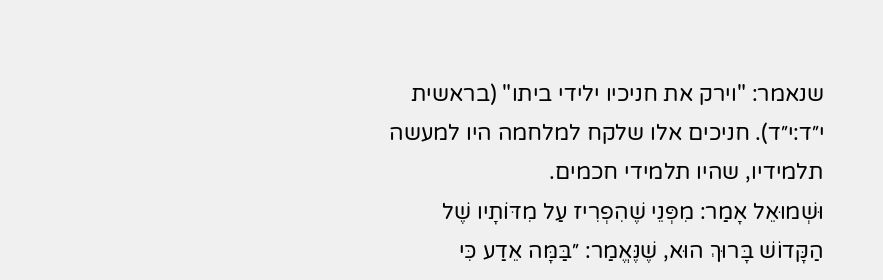שנאמר: "וירק את חניכיו ילידי ביתו" (בראשית י״ד:י״ד). חניכים אלו שלקח למלחמה היו למעשה תלמידיו, שהיו תלמידי חכמים.
וּשְׁמוּאֵל אָמַר: מִפְּנֵי שֶׁהִפְרִיז עַל מִדּוֹתָיו שֶׁל הַקָּדוֹשׁ בָּרוּךְ הוּא, שֶׁנֶּאֱמַר: ״בַּמָּה אֵדַע כִּי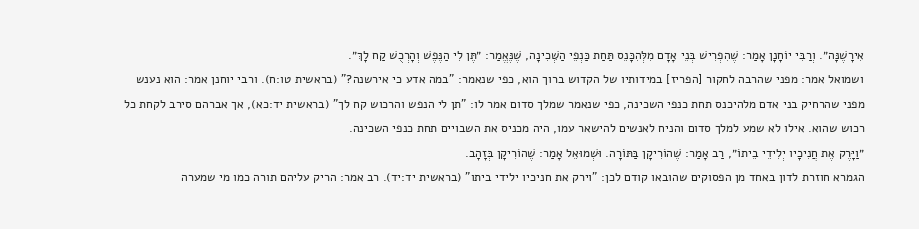אִירָשֶׁנָּה״. וְרַבִּי יוֹחָנָן אָמַר: שֶׁהִפְרִישׁ בְּנֵי אָדָם מִלְּהִכָּנֵס תַּחַת כַּנְפֵי הַשְּׁכִינָה, שֶׁנֶּאֱמַר: ״תֶּן לִי הַנֶּפֶשׁ וְהָרְכֻשׁ קַח לָךְ״.
ושמואל אמר: מפני שהרבה לחקור [הפריז] במידותיו של הקדוש ברוך הוא, כפי שנאמר: "במה אדע כי אירשנה?" (בראשית טו:ח). ורבי יוחנן אמר: הוא נענש מפני שהרחיק בני אדם מלהיכנס תחת כנפי השכינה, כפי שנאמר שמלך סדום אמר לו: "תן לי הנפש והרכוש קח לך" (בראשית יד:כא), אך אברהם סירב לקחת כל רכוש שהוא. אילו לא שמע למלך סדום והניח לאנשים להישאר עמו, היה מכניס את השבויים תחת כנפי השכינה.
״וַיָּרֶק אֶת חֲנִיכָיו יְלִידֵי בֵיתוֹ״, רַב אָמַר: שֶׁהוֹרִיקָן בַּתּוֹרָה. וּשְׁמוּאֵל אָמַר: שֶׁהוֹרִיקָן בְּזָהָב.
הגמרא חוזרת לדון באחד מן הפסוקים שהובאו קודם לכן: "וירק את חניכיו ילידי ביתו" (בראשית יד:יד). רב אמר: הריק עליהם תורה כמו מי שמערה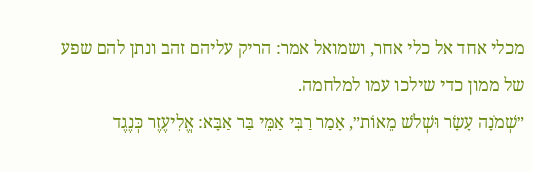מכלי אחד אל כלי אחר, ושמואל אמר: הריק עליהם זהב ונתן להם שפע של ממון כדי שילכו עמו למלחמה.
״שְׁמֹנָה עָשָׂר וּשְׁלֹשׁ מֵאוֹת״, אָמַר רַבִּי אַמֵּי בַּר אַבָּא: אֱלִיעֶזֶר כְּנֶגֶד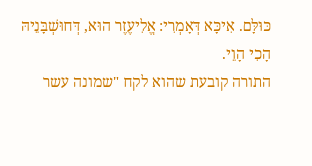כּוּלָּם. אִיכָּא דְּאָמְרִי: אֱלִיעֶזֶר הוּא, דְּחוּשְׁבָּנֵיהּ הָכִי הָוֵי.
התורה קובעת שהוא לקח "שמונה עשר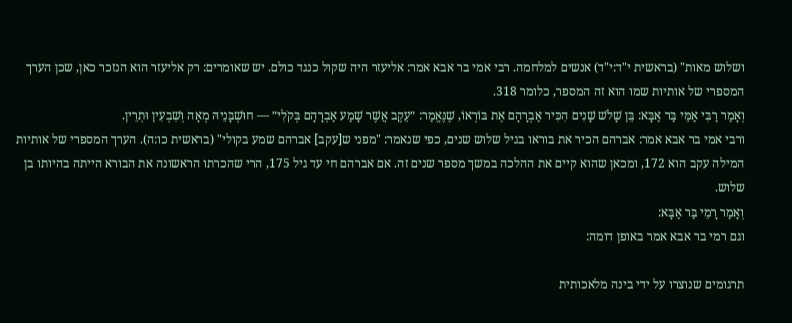ושלוש מאות" (בראשית י"ד:י"ד) אנשים למלחמה. רבי אמי בר אבא אמר: אליעזר היה שקול כנגד כולם. יש שאומרים: רק אליעזר הוא הנזכר כאן, שכן הערך המספרי של אותיות שמו הוא זה המספר, כלומר 318.
וְאָמַר רַבִּי אַמֵּי בַּר אַבָּא: בֵּן שָׁלֹשׁ שָׁנִים הִכִּיר אַבְרָהָם אֶת בּוֹרְאוֹ, שֶׁנֶּאֱמַר: ״עֵקֶב אֲשֶׁר שָׁמַע אַבְרָהָם בְּקֹלִי״ — חוּשְׁבָּנֵיהּ מְאָה וְשִׁבְעִין וּתְרֵין.
ורבי אמי בר אבא אמר: אברהם הכיר את בוראו בגיל שלוש שנים, כפי שנאמר: "מפני ש[עקב] אברהם שמע בקולי" (בראשית כו:ה). הערך המספרי של אותיות המילה עקב הוא 172, ומכאן שהוא קיים את ההלכה במשך מספר שנים זה. אם אברהם חי עד גיל 175, הרי שהכרתו הראשונה את הבורא הייתה בהיותו בן שלוש.
וְאָמַר רָמֵי בַּר אַבָּא:
וגם רמי בר אבא אמר באופן דומה:

תרגומים שנוצרו על ידי בינה מלאכותית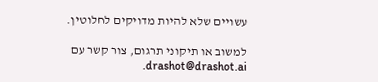עשויים שלא להיות מדויקים לחלוטין.

למשוב או תיקוני תרגום, צור קשר עם drashot@drashot.ai.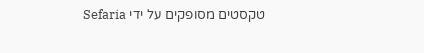טקסטים מסופקים על ידי Sefaria